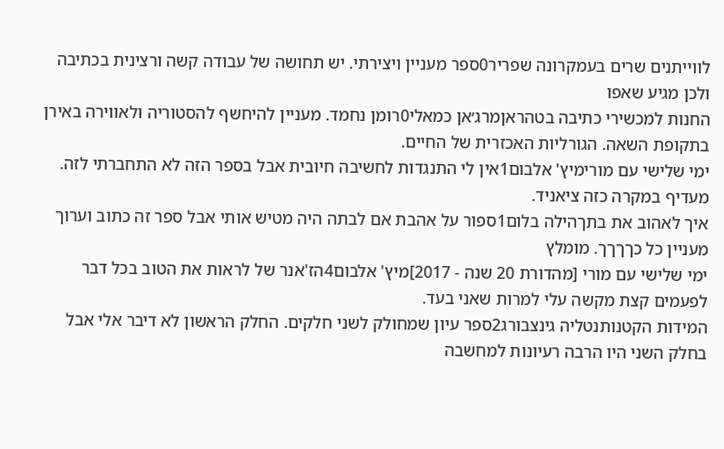לווייתנים שרים בעמקרונה שפריר0ספר מעניין ויצירתי. יש תחושה של עבודה קשה ורצינית בכתיבה ולכן מגיע שאפו
החנות למכשירי כתיבה בטהראןמרג׳אן כמאלי0רומן נחמד. מעניין להיחשף להסטוריה ולאווירה באירן בתקופת השאה. הגורליות האכזרית של החיים.
ימי שלישי עם מורימיץ' אלבום1אין לי התנגדות לחשיבה חיובית אבל בספר הזה לא התחברתי לזה. מעדיף במקרה כזה ציאניד.
איך לאהוב את בתךהילה בלום1ספור על אהבת אם לבתה היה מטיש אותי אבל ספר זה כתוב וערוך מעניין כל כךךךך. מומלץ
ימי שלישי עם מורי [מהדורת 20 שנה - 2017]מיץ' אלבום4הז'אנר של לראות את הטוב בכל דבר לפעמים קצת מקשה עלי למרות שאני בעד.
המידות הקטנותנטליה גינצבורג2ספר עיון שמחולק לשני חלקים. החלק הראשון לא דיבר אלי אבל בחלק השני היו הרבה רעיונות למחשבה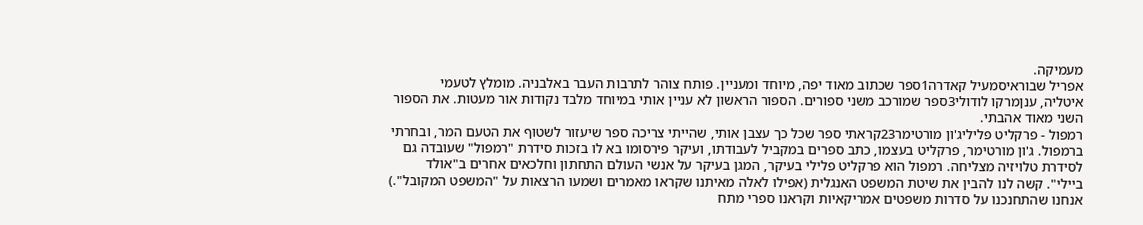מעמיקה.
אפריל שבוראיסמעיל קאדרה1ספר שכתוב מאוד יפה, מיוחד ומעניין. פותח צוהר לתרבות העבר באלבניה. מומלץ לטעמי
איטליה, ענןמרקו לודולי3ספר שמורכב משני ספורים. הספור הראשון לא עניין אותי במיוחד מלבד נקודות אור מעטות. את הספור השני מאוד אהבתי.
רמפול - פרקליט פליליג'ון מורטימר23קראתי ספר שכל כך עצבן אותי, שהייתי צריכה ספר שיעזור לשטוף את הטעם המר, ובחרתי ברמפול. ג'ון מורטימר, פרקליט בעצמו, כתב ספרים במקביל לעבודתו, ועיקר פירסומו בא לו בזכות סידרת "רמפול" שעובדה גם לסידרת טלויזיה מצליחה. רמפול הוא פרקליט פלילי בעיקר, המגן בעיקר על אנשי העולם התחתון וחלכאים אחרים ב"אולד ביילי". קשה לנו להבין את שיטת המשפט האנגלית (אפילו לאלה מאיתנו שקראו מאמרים ושמעו הרצאות על "המשפט המקובל".) אנחנו שהתחנכנו על סדרות משפטים אמריקאיות וקראנו ספרי מתח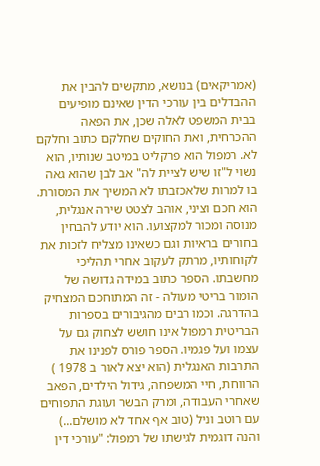(אמריקאים) בנושא, מתקשים להבין את ההבדלים בין עורכי הדין שאינם מופיעים בבית המשפט לאלה שכן, את הפאה ההכרחית, ואת החוקים שחלקם כתוב וחלקם לא. רמפול הוא פרקליט במיטב שנותיו, הוא נשוי ל"זו שיש לציית לה" אב לבן שהוא גאה בו למרות שלאכזבתו לא המשיך את המסורת. הוא חכם וציני, אוהב לצטט שירה אנגלית, מנוסה ומכור למקצועו. הוא יודע להבחין בחורים בראיות וגם כשאינו מצליח לזכות את לקוחותיו, מרתק לעקוב אחרי תהליכי מחשבתו. הספר כתוב במידה גדושה של הומור בריטי מעולה - זה המתוחכם המצחיק בהדרגה. וכמו רבים מהגיבורים בספרות הבריטית רמפול אינו חושש לצחוק גם על עצמו ועל פגמיו. הספר פורס לפנינו את התרבות האנגלית (הוא יצא לאור ב 1978 ) הרווחת, חיי המשפחה, גידול הילדים, הפאב שאחרי העבודה, ומרק הבשר ועוגת התפוחים עם רוטב וניל (טוב אף אחד לא מושלם...) והנה דוגמית לגישתו של רמפול: "עורכי דין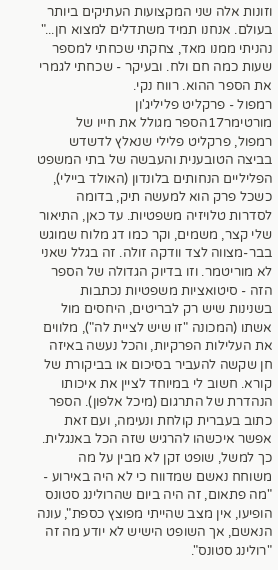וזונות אלה שני המקצועות העתיקים ביותר בעולם. אנחנו תמיד משתדלים למצוא חן..." נהניתי ממנו מאד, צחקתי שכחתי למספר שעות כמה חם ולח. ובעיקר - שכחתי לגמרי את הספר ההוא. רווח נקי.
רמפול - פרקליט פליליג'ון מורטימר17הספר מגולל את חייו של רמפול, פרקליט פלילי שנאלץ לדשדש בביצה הטובענית והעבשה של בתי המשפט הפליליים הנחותים בלונדון (האולד ביילי), כשכל פרק הוא למעשה תיק, בדומה לסדרות טלויזיה משפטיות. עד כאן, התיאור שלי קצר, משמים, וקר כמו דג מלוח שמוגש בבר-מצווה לצד וודקה זולה. זה בגלל שאני לא מוריטמר. וזו בדיוק הגדולה של הספר הזה - סיטואציות משפטיות נכתבות בשנינות שיש רק לבריטים, היחסים מול אשתו (המכונה "זו שיש לציית לה"), מלווים את העלילות הפרקיות, והכל נעשה באיזה חן שקשה להעביר בסיכום או בביקורת של קורא. חשוב לי במיוחד לציין את איכותו הנהדרת של התרגום (מיכל אלפון). הספר כתוב בעברית קולחת ונעימה, ועם זאת אפשר איכשהו להרגיש שזה הכל באנגלית. כך למשל, שופט זקן לא מבין על מה משוחח נאשם שמדווח כי לא היה באירוע - "מה פתאום, זה היה ביום שהרולינג סטונס הופיעו, אין מצב שהייתי מפוצץ כספת", עונה הנאשם, אך השופט הישיש לא יודע מה זה "רולינג סטונס".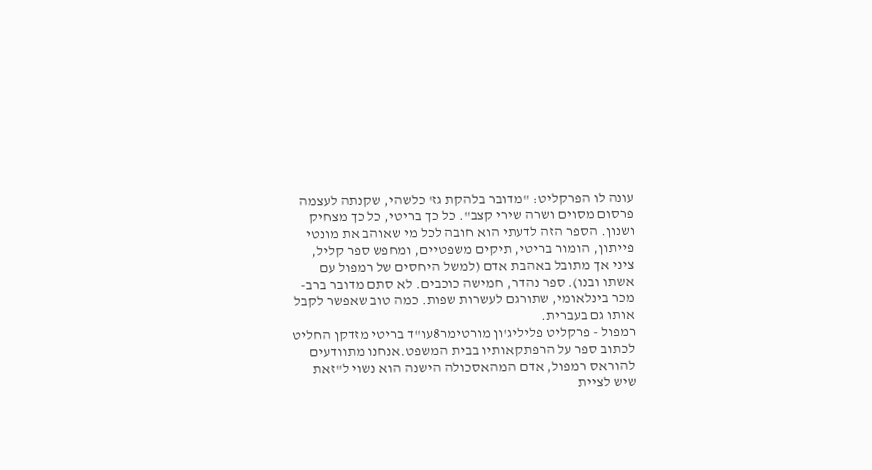עונה לו הפרקליט: "מדובר בלהקת גז' כלשהי, שקנתה לעצמה פרסום מסוים ושרה שירי קצב". כל כך בריטי, כל כך מצחיק ושנון. הספר הזה לדעתי הוא חובה לכל מי שאוהב את מונטי פייתון, הומור בריטי, תיקים משפטיים, ומחפש ספר קליל, ציני אך מתובל באהבת אדם (למשל היחסים של רמפול עם אשתו ובנו). ספר נהדר, חמישה כוכבים. לא סתם מדובר ברב-מכר בינלאומי, שתורגם לעשרות שפות. כמה טוב שאפשר לקבל אותו גם בעברית.
רמפול - פרקליט פליליג'ון מורטימר8עו"ד בריטי מזדקן החליט לכתוב ספר על הרפתקאותיו בבית המשפט.אנחנו מתוודעים להוראס רמפול, אדם המהאסכולה הישנה הוא נשוי ל"זאת שיש לציית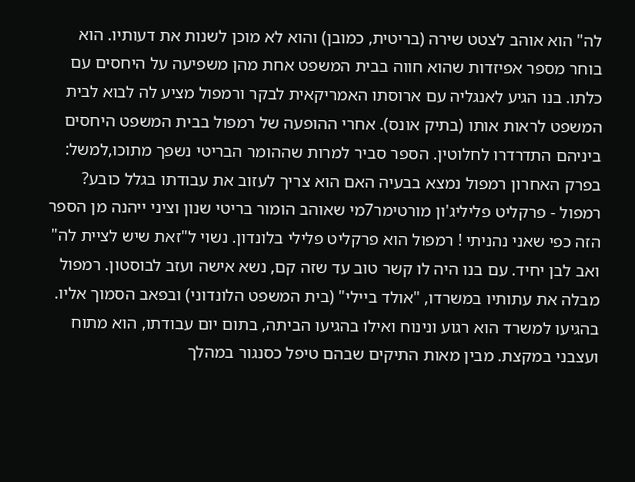לה" הוא אוהב לצטט שירה (בריטית, כמובן) והוא לא מוכן לשנות את דעותיו. הוא בוחר מספר אפיזדות שהוא חווה בבית המשפט אחת מהן משפיעה על היחסים עם כלתו. בנו הגיע לאנגליה עם ארוסתו האמריקאית לבקר ורמפול מציע לה לבוא לבית המשפט לראות אותו (בתיק אונס). אחרי ההופעה של רמפול בבית המשפט היחסים ביניהם התדרדרו לחלוטין. הספר סביר למרות שההומר הבריטי נשפך מתוכו,למשל: בפרק האחרון רמפול נמצא בבעיה האם הוא צריך לעזוב את עבודתו בגלל כובע?
רמפול - פרקליט פליליג'ון מורטימר7מי שאוהב הומור בריטי שנון וציני ייהנה מן הספר הזה כפי שאני נהניתי ! רמפול הוא פרקליט פלילי בלונדון. נשוי ל"זאת שיש לציית לה" ואב לבן יחיד. עם בנו היה לו קשר טוב עד שזה קם, נשא אישה ועזב לבוסטון. רמפול מבלה את עתותיו במשרדו, "אולד ביילי" (בית המשפט הלונדוני) ובפאב הסמוך אליו. בהגיעו למשרד הוא רגוע ונינוח ואילו בהגיעו הביתה, בתום יום עבודתו, הוא מתוח ועצבני במקצת. מבין מאות התיקים שבהם טיפל כסנגור במהלך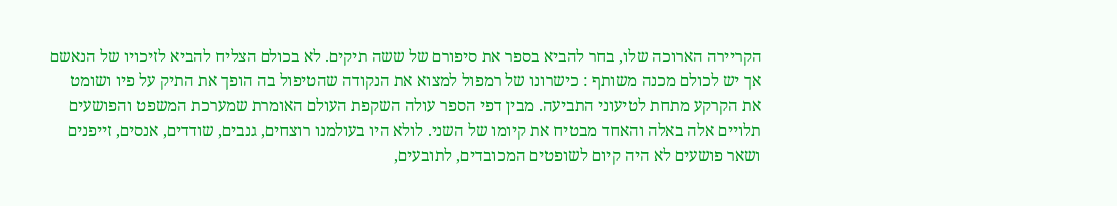הקריירה הארוכה שלו, בחר להביא בספר את סיפורם של ששה תיקים. לא בכולם הצליח להביא לזיכויו של הנאשם אך יש לכולם מכנה משותף : כישרונו של רמפול למצוא את הנקודה שהטיפול בה הופך את התיק על פיו ושומט את הקרקע מתחת לטיעוני התביעה. מבין דפי הספר עולה השקפת העולם האומרת שמערכת המשפט והפושעים תלויים אלה באלה והאחד מבטיח את קיומו של השני. לולא היו בעולמנו רוצחים, גנבים, שודדים, אנסים, זייפנים ושאר פושעים לא היה קיום לשופטים המכובדים, לתובעים,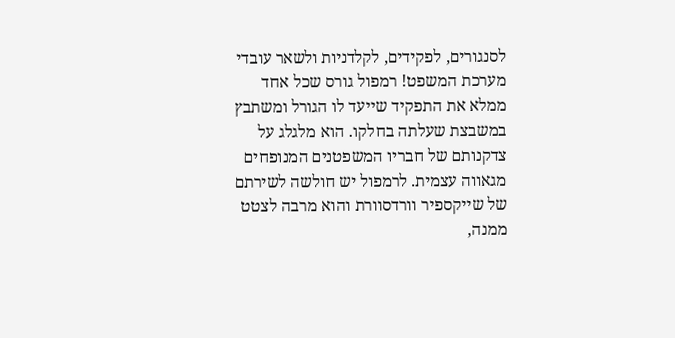לסנגורים, לפקידים, לקלדניות ולשאר עובדי מערכת המשפט! רמפול גורס שכל אחד ממלא את התפקיד שייעד לו הגורל ומשתבץ במשבצת שעלתה בחלקו. הוא מלגלג על צדקנותם של חבריו המשפטנים המנופחים מגאווה עצמית. לרמפול יש חולשה לשירתם של שייקספיר וורדסוורת והוא מרבה לצטט ממנה,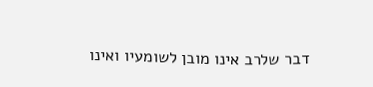דבר שלרב אינו מובן לשומעיו ואינו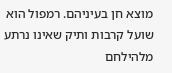מוצא חן בעיניהם. רמפול הוא שועל קרבות ותיק שאינו נרתע מלהילחם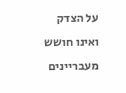על הצדק ואינו חושש מעבריינים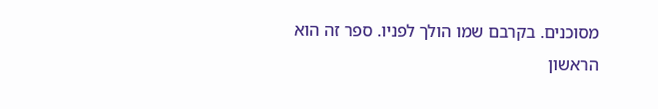מסוכנים. בקרבם שמו הולך לפניו. ספר זה הוא הראשון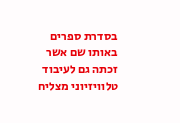בסדרת ספרים באותו שם אשר זכתה גם לעיבוד טלוויזיוני מצליח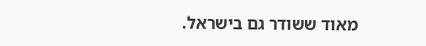מאוד ששודר גם בישראל.